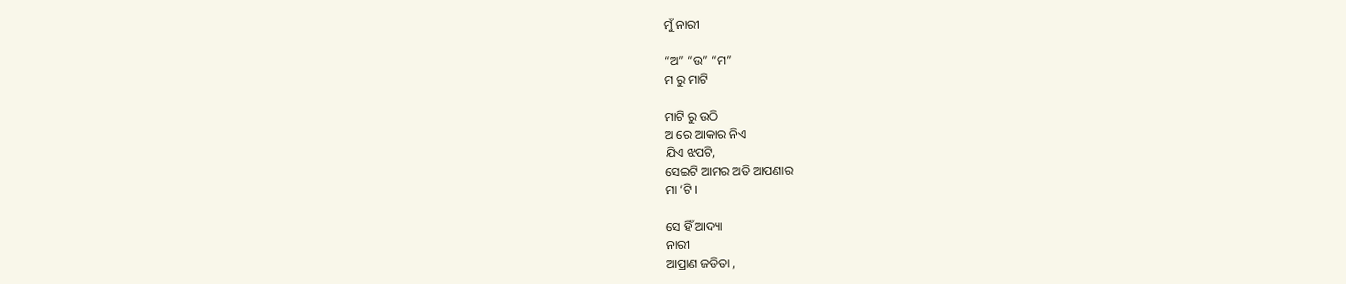ମୁଁ ନାରୀ

“ଅ” “ଉ” “ମ”
ମ ରୁ ମାଟି

ମାଟି ରୁ ଉଠି
ଅ ରେ ଆକାର ନିଏ
ଯିଏ ଝପଟି,
ସେଇଟି ଆମର ଅତି ଆପଣାର
ମା ‘ଟି ।

ସେ ହିଁ ଆଦ୍ୟା
ନାରୀ
ଆପ୍ରାଣ ଜଡିତା ,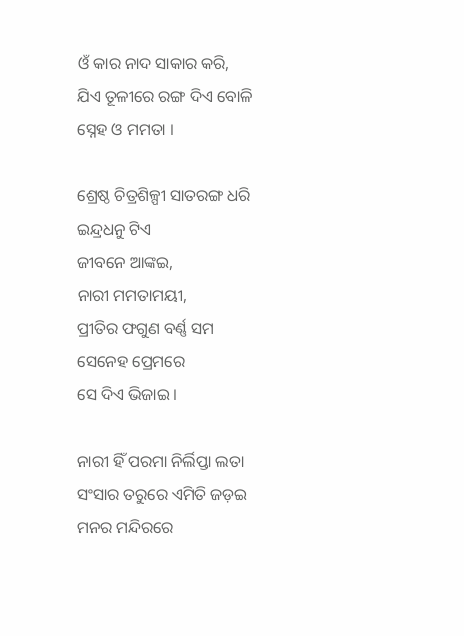ଓଁ କାର ନାଦ ସାକାର କରି,
ଯିଏ ତୂଳୀରେ ରଙ୍ଗ ଦିଏ ବୋଳି
ସ୍ନେହ ଓ ମମତା ।

ଶ୍ରେଷ୍ଠ ଚିତ୍ରଶିଳ୍ପୀ ସାତରଙ୍ଗ ଧରି
ଇନ୍ଦ୍ରଧନୁ ଟିଏ
ଜୀବନେ ଆଙ୍କଇ,
ନାରୀ ମମତାମୟୀ,
ପ୍ରୀତିର ଫଗୁଣ ବର୍ଣ୍ଣ ସମ
ସେନେହ ପ୍ରେମରେ
ସେ ଦିଏ ଭିଜାଇ ।

ନାରୀ ହିଁ ପରମା ନିର୍ଲିପ୍ତା ଲତା
ସଂସାର ତରୁରେ ଏମିତି ଜଡ଼ଇ
ମନର ମନ୍ଦିରରେ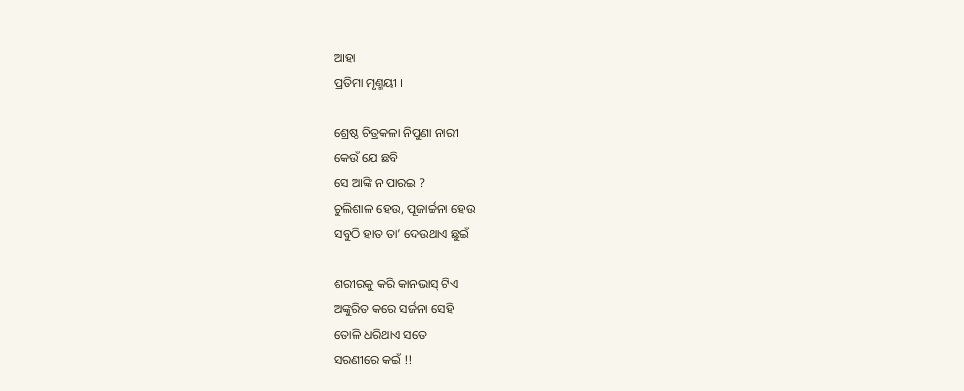ଆହା
ପ୍ରତିମା ମୃଣ୍ମୟୀ ।

ଶ୍ରେଷ୍ଠ ଚିତ୍ରକଳା ନିପୁଣା ନାରୀ
କେଉଁ ଯେ ଛବି
ସେ ଆଙ୍କି ନ ପାରଇ ?
ଚୁଲିଶାଳ ହେଉ, ପୂଜାର୍ଚ୍ଚନା ହେଉ
ସବୁଠି ହାତ ତା’ ଦେଉଥାଏ ଛୁଇଁ

ଶରୀରକୁ କରି କାନଭାସ୍ ଟିଏ
ଅଙ୍କୁରିତ କରେ ସର୍ଜନା ସେହି
ତୋଳି ଧରିଥାଏ ସତେ
ସରଣୀରେ କଇଁ !!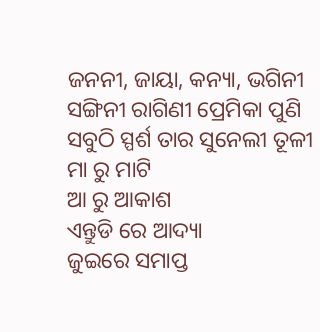ଜନନୀ, ଜାୟା, କନ୍ୟା, ଭଗିନୀ
ସଙ୍ଗିନୀ ରାଗିଣୀ ପ୍ରେମିକା ପୁଣି
ସବୁଠି ସ୍ପର୍ଶ ତାର ସୁନେଲୀ ତୂଳୀ
ମା ରୁ ମାଟି
ଆ ରୁ ଆକାଶ
ଏନ୍ତୁଡି ରେ ଆଦ୍ୟା
ଜୁଇରେ ସମାପ୍ତ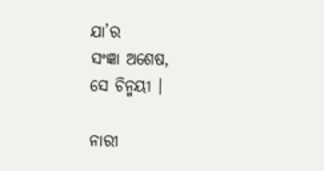ଯା’ର
ସଂଜ୍ଞା ଅଶେଷ,
ସେ ଚିନ୍ମୟୀ ।

ନାରୀ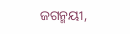ଜଗନ୍ମୟୀ,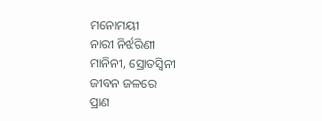ମନୋମୟୀ
ନାରୀ ନିର୍ଝରିଣୀ
ମାନିନୀ, ସ୍ରୋତସ୍ୱିନୀ
ଜୀବନ ଜଳରେ
ପ୍ରାଣ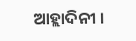ଆହ୍ଲାଦିନୀ ।